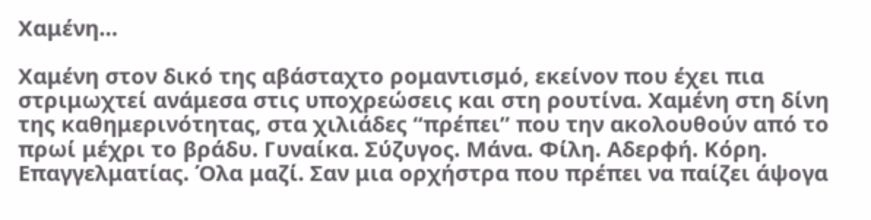Χαμένη…

Χαμένη στον δικό της αβάσταχτο ρομαντισμό, εκείνον που έχει πια στριμωχτεί ανάμεσα στις υποχρεώσεις και στη ρουτίνα. Χαμένη στη δίνη της καθημερινότητας, στα χιλιάδες “πρέπει” που την ακολουθούν από το πρωί μέχρι το βράδυ. Γυναίκα. Σύζυγος. Μάνα. Φίλη. Αδερφή. Κόρη. Επαγγελματίας. Όλα μαζί. Σαν μια ορχήστρα που πρέπει να παίζει άψογα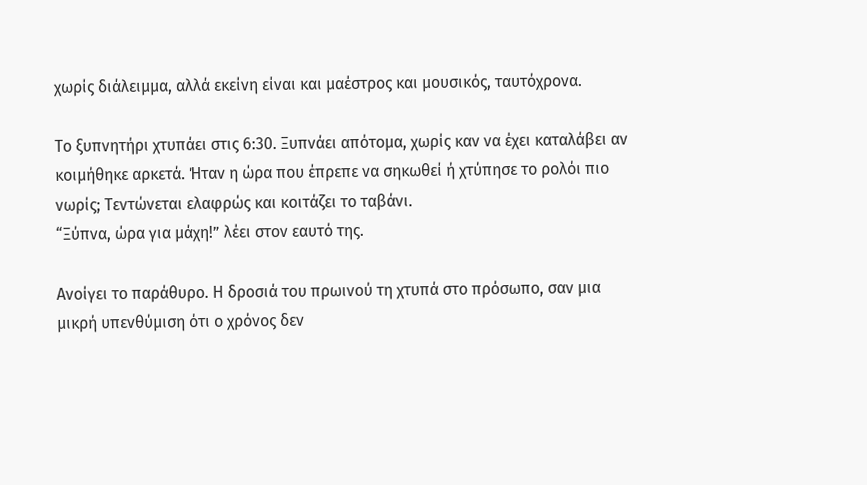χωρίς διάλειμμα, αλλά εκείνη είναι και μαέστρος και μουσικός, ταυτόχρονα.

Το ξυπνητήρι χτυπάει στις 6:30. Ξυπνάει απότομα, χωρίς καν να έχει καταλάβει αν κοιμήθηκε αρκετά. Ήταν η ώρα που έπρεπε να σηκωθεί ή χτύπησε το ρολόι πιο νωρίς; Τεντώνεται ελαφρώς και κοιτάζει το ταβάνι.
“Ξύπνα, ώρα για μάχη!” λέει στον εαυτό της.

Ανοίγει το παράθυρο. Η δροσιά του πρωινού τη χτυπά στο πρόσωπο, σαν μια μικρή υπενθύμιση ότι ο χρόνος δεν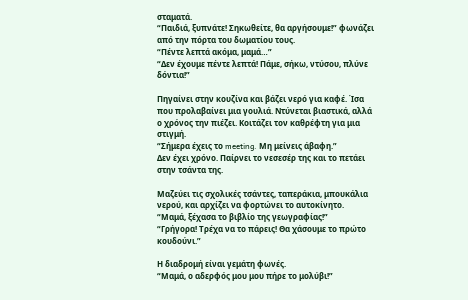σταματά.
“Παιδιά, ξυπνάτε! Σηκωθείτε, θα αργήσουμε!” φωνάζει από την πόρτα του δωματίου τους.
“Πέντε λεπτά ακόμα, μαμά…”
“Δεν έχουμε πέντε λεπτά! Πάμε, σήκω, ντύσου, πλύνε δόντια!”

Πηγαίνει στην κουζίνα και βάζει νερό για καφέ. Ίσα που προλαβαίνει μια γουλιά. Ντύνεται βιαστικά, αλλά ο χρόνος την πιέζει. Κοιτάζει τον καθρέφτη για μια στιγμή.
“Σήμερα έχεις το meeting. Μη μείνεις άβαφη.”
Δεν έχει χρόνο. Παίρνει το νεσεσέρ της και το πετάει στην τσάντα της.

Μαζεύει τις σχολικές τσάντες, ταπεράκια, μπουκάλια νερού, και αρχίζει να φορτώνει το αυτοκίνητο.
“Μαμά, ξέχασα το βιβλίο της γεωγραφίας!”
“Γρήγορα! Τρέχα να το πάρεις! Θα χάσουμε το πρώτο κουδούνι.”

Η διαδρομή είναι γεμάτη φωνές.
“Μαμά, ο αδερφός μου μου πήρε το μολύβι!”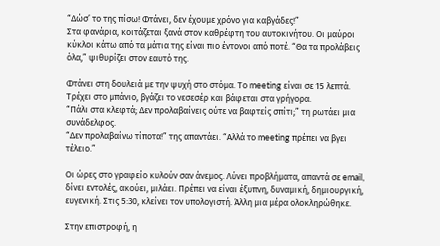“Δώσ’ το της πίσω! Φτάνει, δεν έχουμε χρόνο για καβγάδες!”
Στα φανάρια, κοιτάζεται ξανά στον καθρέφτη του αυτοκινήτου. Οι μαύροι κύκλοι κάτω από τα μάτια της είναι πιο έντονοι από ποτέ. “Θα τα προλάβεις όλα,” ψιθυρίζει στον εαυτό της.

Φτάνει στη δουλειά με την ψυχή στο στόμα. Το meeting είναι σε 15 λεπτά. Τρέχει στο μπάνιο, βγάζει το νεσεσέρ και βάφεται στα γρήγορα.
“Πάλι στα κλεφτά; Δεν προλαβαίνεις ούτε να βαφτείς σπίτι;” τη ρωτάει μια συνάδελφος.
“Δεν προλαβαίνω τίποτα!” της απαντάει. “Αλλά το meeting πρέπει να βγει τέλειο.”

Οι ώρες στο γραφείο κυλούν σαν άνεμος. Λύνει προβλήματα, απαντά σε email, δίνει εντολές, ακούει, μιλάει. Πρέπει να είναι έξυπνη, δυναμική, δημιουργική, ευγενική. Στις 5:30, κλείνει τον υπολογιστή. Άλλη μια μέρα ολοκληρώθηκε.

Στην επιστροφή, η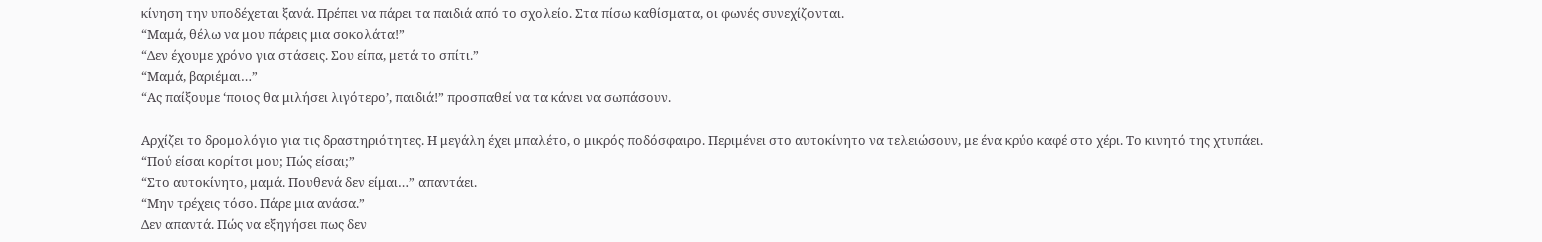κίνηση την υποδέχεται ξανά. Πρέπει να πάρει τα παιδιά από το σχολείο. Στα πίσω καθίσματα, οι φωνές συνεχίζονται.
“Μαμά, θέλω να μου πάρεις μια σοκολάτα!”
“Δεν έχουμε χρόνο για στάσεις. Σου είπα, μετά το σπίτι.”
“Μαμά, βαριέμαι…”
“Ας παίξουμε ‘ποιος θα μιλήσει λιγότερο’, παιδιά!” προσπαθεί να τα κάνει να σωπάσουν.

Αρχίζει το δρομολόγιο για τις δραστηριότητες. Η μεγάλη έχει μπαλέτο, ο μικρός ποδόσφαιρο. Περιμένει στο αυτοκίνητο να τελειώσουν, με ένα κρύο καφέ στο χέρι. Το κινητό της χτυπάει.
“Πού είσαι κορίτσι μου; Πώς είσαι;”
“Στο αυτοκίνητο, μαμά. Πουθενά δεν είμαι…” απαντάει.
“Μην τρέχεις τόσο. Πάρε μια ανάσα.”
Δεν απαντά. Πώς να εξηγήσει πως δεν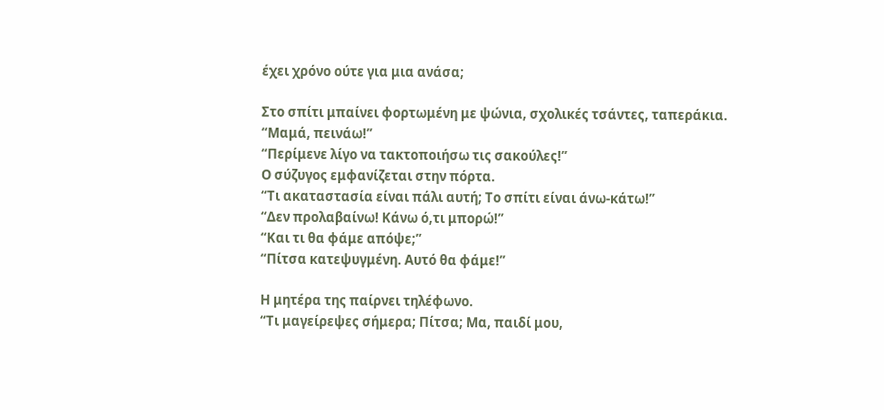έχει χρόνο ούτε για μια ανάσα;

Στο σπίτι μπαίνει φορτωμένη με ψώνια, σχολικές τσάντες, ταπεράκια.
“Μαμά, πεινάω!”
“Περίμενε λίγο να τακτοποιήσω τις σακούλες!”
Ο σύζυγος εμφανίζεται στην πόρτα.
“Τι ακαταστασία είναι πάλι αυτή; Το σπίτι είναι άνω-κάτω!”
“Δεν προλαβαίνω! Κάνω ό,τι μπορώ!”
“Και τι θα φάμε απόψε;”
“Πίτσα κατεψυγμένη. Αυτό θα φάμε!”

Η μητέρα της παίρνει τηλέφωνο.
“Τι μαγείρεψες σήμερα; Πίτσα; Μα, παιδί μου,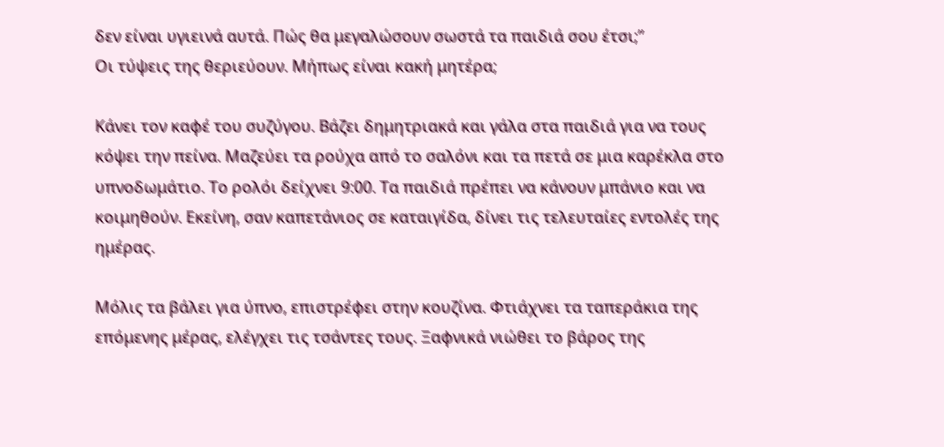δεν είναι υγιεινά αυτά. Πώς θα μεγαλώσουν σωστά τα παιδιά σου έτσι;”
Οι τύψεις της θεριεύουν. Μήπως είναι κακή μητέρα;

Κάνει τον καφέ του συζύγου. Βάζει δημητριακά και γάλα στα παιδιά για να τους κόψει την πείνα. Μαζεύει τα ρούχα από το σαλόνι και τα πετά σε μια καρέκλα στο υπνοδωμάτιο. Το ρολόι δείχνει 9:00. Τα παιδιά πρέπει να κάνουν μπάνιο και να κοιμηθούν. Εκείνη, σαν καπετάνιος σε καταιγίδα, δίνει τις τελευταίες εντολές της ημέρας.

Μόλις τα βάλει για ύπνο, επιστρέφει στην κουζίνα. Φτιάχνει τα ταπεράκια της επόμενης μέρας, ελέγχει τις τσάντες τους. Ξαφνικά νιώθει το βάρος της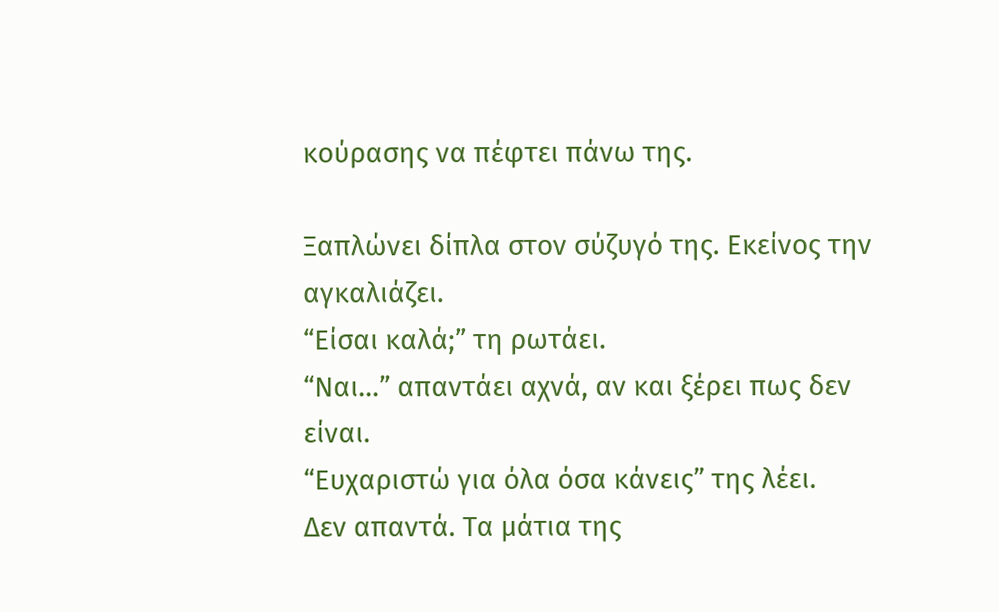κούρασης να πέφτει πάνω της.

Ξαπλώνει δίπλα στον σύζυγό της. Εκείνος την αγκαλιάζει.
“Είσαι καλά;” τη ρωτάει.
“Ναι…” απαντάει αχνά, αν και ξέρει πως δεν είναι.
“Ευχαριστώ για όλα όσα κάνεις” της λέει.
Δεν απαντά. Τα μάτια της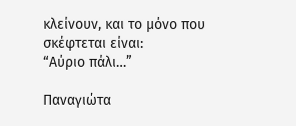κλείνουν, και το μόνο που σκέφτεται είναι:
“Αύριο πάλι…”

Παναγιώτα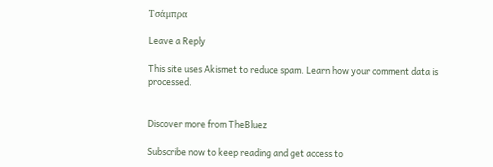Τσάμπρα

Leave a Reply

This site uses Akismet to reduce spam. Learn how your comment data is processed.


Discover more from TheBluez

Subscribe now to keep reading and get access to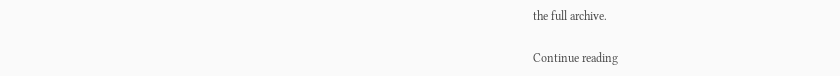the full archive.

Continue reading